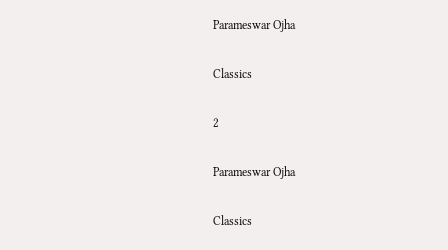Parameswar Ojha

Classics

2

Parameswar Ojha

Classics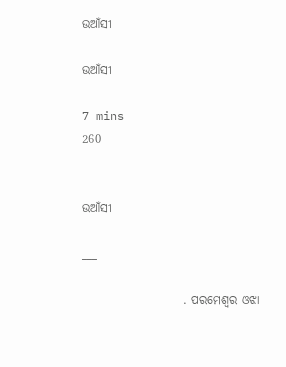ଉଆଁସୀ

ଉଆଁସୀ

7 mins
260


ଉଆଁସୀ

___

                     . ପରମେଶ୍ବର ଓଝା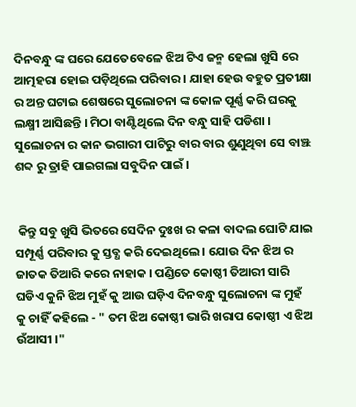ଦିନବନ୍ଧୁ ଙ୍କ ଘରେ ଯେତେବେଳେ ଝିଅ ଟିଏ ଜନ୍ମ ହେଲା ଖୁସି ରେ ଆତ୍ମହରା ହୋଇ ପଡ଼ିଥିଲେ ପରିବାର । ଯାହା ହେଉ ବହୁତ ପ୍ରତୀକ୍ଷା ର ଅନ୍ତ ଘଟାଇ ଶେଷରେ ସୁଲୋଚନା ଙ୍କ କୋଳ ପୂର୍ଣ୍ଣ କରି ଘରକୁ ଲକ୍ଷ୍ମୀ ଆସିଛନ୍ତି । ମିଠା ବାଣ୍ଟିଥିଲେ ଦିନ ବନ୍ଧୁ ସାହି ପଡିଶା । ସୁଲୋଚନା ର କାନ ଭଗାରୀ ପାଟିରୁ ବାର ବାର ଶୁଣୁଥିବା ସେ ବାଞ୍ଝ ଶବ୍ଦ ରୁ ତ୍ରାହି ପାଇଗଲା ସବୁଦିନ ପାଇଁ ।


 କିନ୍ତୁ ସବୁ ଖୁସି ଭିତରେ ସେଦିନ ଦୁଃଖ ର କଳା ବାଦଲ ଘୋଟି ଯାଇ ସମ୍ପୂର୍ଣ୍ଣ ପରିବାର କୁ ସ୍ତବ୍ଧ କରି ଦେଇଥିଲେ । ଯୋଉ ଦିନ ଝିଅ ର ଜାତକ ତିଆରି କରେ ନାହାକ । ପଣ୍ଡିତେ କୋଷ୍ଠୀ ତିଆରୀ ସାରି ଘଡିଏ କୁନି ଝିଅ ମୁହଁ କୁ ଆଉ ଘଡ଼ିଏ ଦିନବନ୍ଧୁ ସୁଲୋଚନା ଙ୍କ ମୁହଁ କୁ ଚାହିଁ କହିଲେ - " ତମ ଝିଅ କୋଷ୍ଠୀ ଭାରି ଖରାପ କୋଷ୍ଠୀ ଏ ଝିଅ ଉଁଆସୀ ।"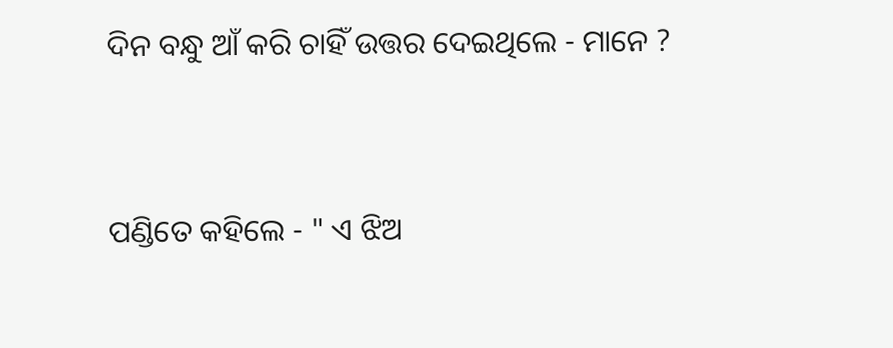ଦିନ ବନ୍ଧୁ ଆଁ କରି ଚାହିଁ ଉତ୍ତର ଦେଇଥିଲେ - ମାନେ ?


ପଣ୍ଡିତେ କହିଲେ - " ଏ ଝିଅ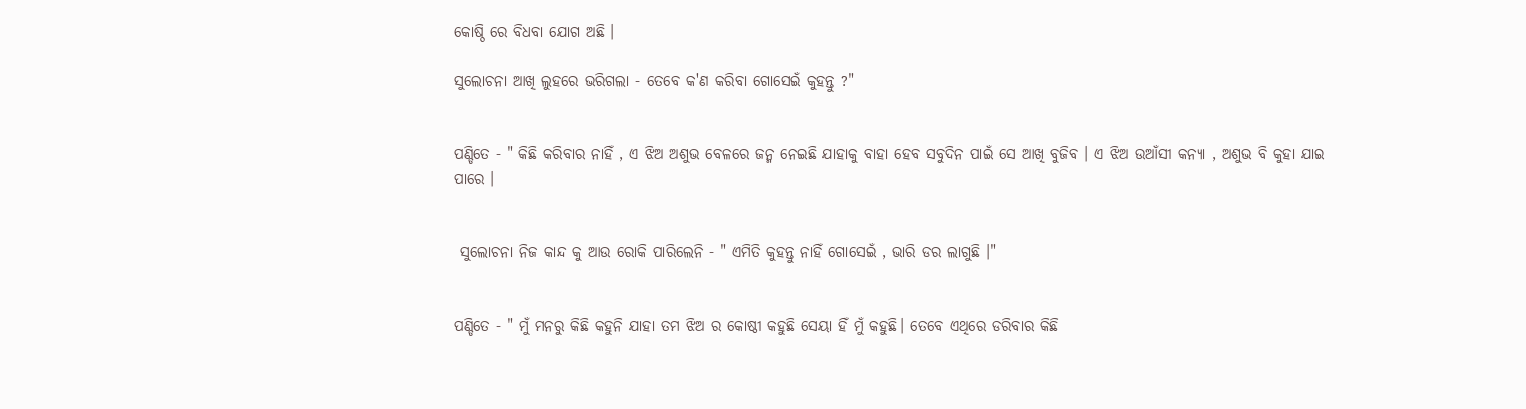କୋଷ୍ଠି ରେ ବିଧବା ଯୋଗ ଅଛି ।

ସୁଲୋଚନା ଆଖି ଲୁହରେ ଭରିଗଲା - ତେବେ କ'ଣ କରିବା ଗୋସେଇଁ କୁହନ୍ତୁ ?"


ପଣ୍ଡିତେ - " କିଛି କରିବାର ନାହିଁ , ଏ ଝିଅ ଅଶୁଭ ବେଳରେ ଜନ୍ମ ନେଇଛି ଯାହାକୁ ବାହା ହେବ ସବୁଦିନ ପାଇଁ ସେ ଆଖି ବୁଜିବ । ଏ ଝିଅ ଉଆଁସୀ କନ୍ୟା , ଅଶୁଭ ବି କୁହା ଯାଇ ପାରେ ।


 ସୁଲୋଚନା ନିଜ କାନ୍ଦ କୁ ଆଉ ରୋକି ପାରିଲେନି - " ଏମିତି କୁହନ୍ତୁ ନାହିଁ ଗୋସେଇଁ , ଭାରି ଡର ଲାଗୁଛି ।"


ପଣ୍ଡିତେ - " ମୁଁ ମନରୁ କିଛି କହୁନି ଯାହା ତମ ଝିଅ ର କୋଷ୍ଠୀ କହୁଛି ସେୟା ହିଁ ମୁଁ କହୁଛି। ତେବେ ଏଥିରେ ଡରିବାର କିଛି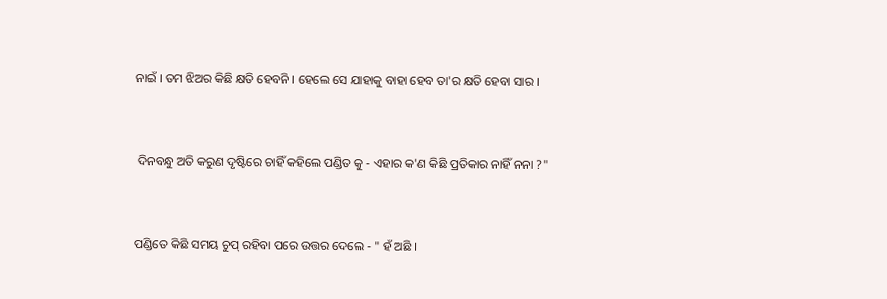ନାଇଁ । ତମ ଝିଅର କିଛି କ୍ଷତି ହେବନି । ହେଲେ ସେ ଯାହାକୁ ବାହା ହେବ ତା'ର କ୍ଷତି ହେବା ସାର ।


 ଦିନବନ୍ଧୁ ଅତି କରୁଣ ଦୃଷ୍ଟିରେ ଚାହିଁ କହିଲେ ପଣ୍ଡିତ କୁ - ଏହାର କ'ଣ କିଛି ପ୍ରତିକାର ନାହିଁ ନନା ?"


ପଣ୍ଡିତେ କିଛି ସମୟ ଚୁପ୍ ରହିବା ପରେ ଉତ୍ତର ଦେଲେ - " ହଁ ଅଛି ।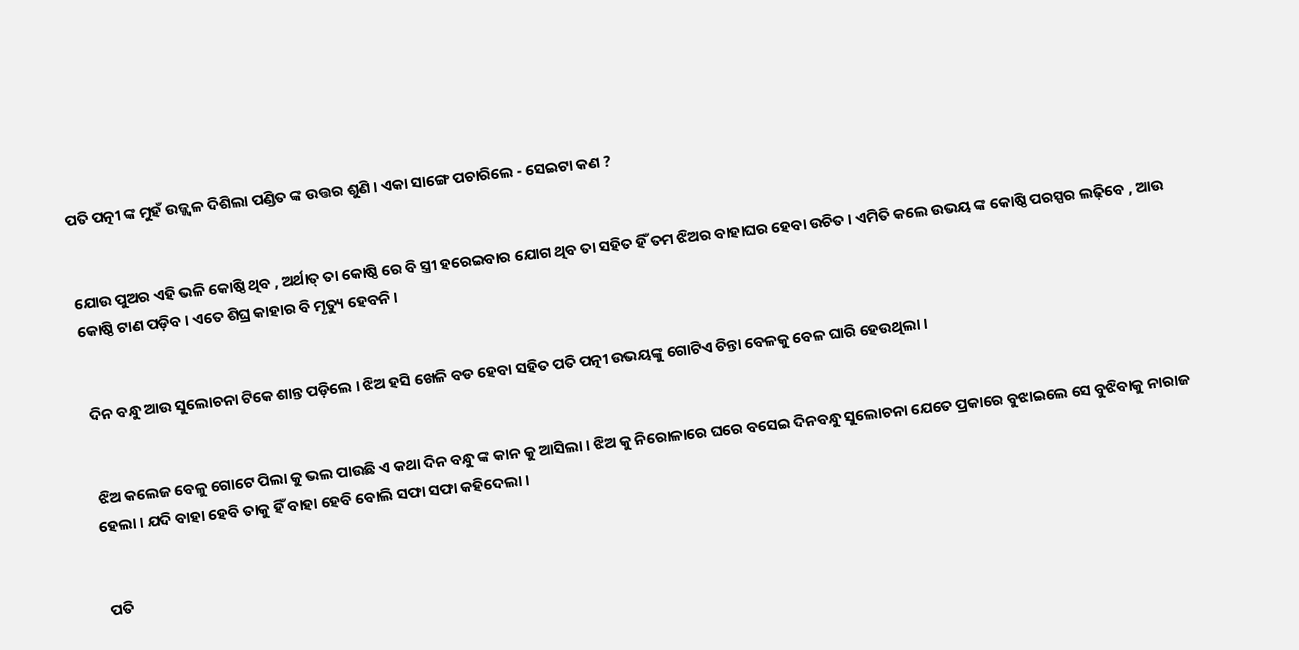ପତି ପତ୍ନୀ ଙ୍କ ମୁହଁ ଉଜ୍ଜ୍ବଳ ଦିଶିଲା ପଣ୍ଡିତ ଙ୍କ ଉତ୍ତର ଶୁଣି । ଏକା ସାଙ୍ଗେ ପଚାରିଲେ - ସେଇଟା କଣ ?


ଯୋଉ ପୁଅର ଏହି ଭଳି କୋଷ୍ଠି ଥିବ , ଅର୍ଥାତ୍ ତା କୋଷ୍ଠି ରେ ବି ସ୍ତ୍ରୀ ହରେଇବାର ଯୋଗ ଥିବ ତା ସହିତ ହିଁ ତମ ଝିଅର ବାହାଘର ହେବା ଉଚିତ । ଏମିତି କଲେ ଉଭୟ ଙ୍କ କୋଷ୍ଠି ପରସ୍ପର ଲଢ଼ିବେ , ଆଉ କୋଷ୍ଠି ଟାଣ ପଡ଼ିବ । ଏତେ ଶିଘ୍ର କାହାର ବି ମୃତ୍ୟୁ ହେବନି ।


 ଦିନ ବନ୍ଧୁ ଆଉ ସୁଲୋଚନା ଟିକେ ଶାନ୍ତ ପଡ଼ିଲେ । ଝିଅ ହସି ଖେଳି ବଡ ହେବା ସହିତ ପତି ପତ୍ନୀ ଉଭୟଙ୍କୁ ଗୋଟିଏ ଚିନ୍ତା ବେଳକୁ ବେଳ ଘାରି ହେଉଥିଲା ।


 ଝିଅ କଲେଜ ବେଳୁ ଗୋଟେ ପିଲା କୁ ଭଲ ପାଉଛି ଏ କଥା ଦିନ ବନ୍ଧୁ ଙ୍କ କାନ କୁ ଆସିଲା । ଝିଅ କୁ ନିରୋଳାରେ ଘରେ ବସେଇ ଦିନବନ୍ଧୁ ସୁଲୋଚନା ଯେତେ ପ୍ରକାରେ ବୁଝାଇଲେ ସେ ବୁଝିବାକୁ ନାରାଜ ହେଲା । ଯଦି ବାହା ହେବି ତାକୁ ହିଁ ବାହା ହେବି ବୋଲି ସଫା ସଫା କହିଦେଲା ।


 ପତି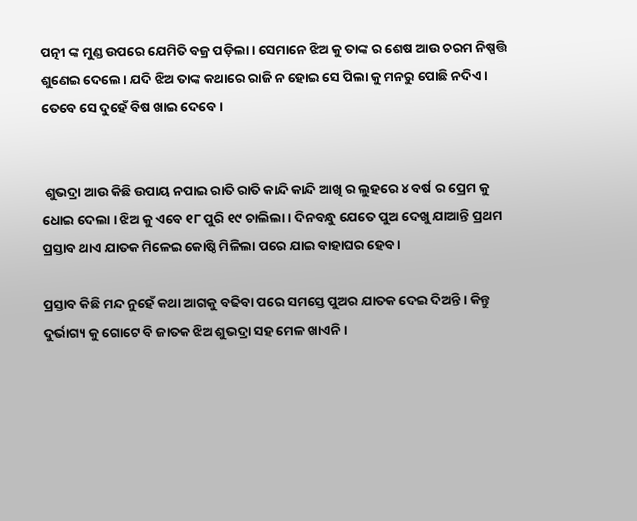ପତ୍ନୀ ଙ୍କ ମୁଣ୍ଡ ଉପରେ ଯେମିତି ବଜ୍ର ପଡ଼ିଲା । ସେମାନେ ଝିଅ କୁ ତାଙ୍କ ର ଶେଷ ଆଉ ଚରମ ନିଷ୍ପତ୍ତି ଶୁଣେଇ ଦେଲେ । ଯଦି ଝିଅ ତାଙ୍କ କଥାରେ ରାଜି ନ ହୋଇ ସେ ପିଲା କୁ ମନରୁ ପୋଛି ନଦିଏ । ତେବେ ସେ ଦୁହେଁ ବିଷ ଖାଇ ଦେବେ ।


 ଶୁଭଦ୍ରା ଆଉ କିଛି ଉପାୟ ନପାଇ ରାତି ରାତି କାନ୍ଦି କାନ୍ଦି ଆଖି ର ଲୁହରେ ୪ ବର୍ଷ ର ପ୍ରେମ କୁ ଧୋଇ ଦେଲା । ଝିଅ କୁ ଏବେ ୧୮ ପୁରି ୧୯ ଚାଲିଲା । ଦିନବନ୍ଧୁ ଯେତେ ପୁଅ ଦେଖୁ ଯାଆନ୍ତି ପ୍ରଥମ ପ୍ରସ୍ତାବ ଥାଏ ଯାତକ ମିଳେଇ କୋଷ୍ଠି ମିଳିଲା ପରେ ଯାଇ ବାହାଘର ହେବ ।

ପ୍ରସ୍ତାବ କିଛି ମନ୍ଦ ନୁହେଁ କଥା ଆଗକୁ ବଢିବା ପରେ ସମସ୍ତେ ପୁଅର ଯାତକ ଦେଇ ଦିଅନ୍ତି । କିନ୍ତୁ ଦୁର୍ଭାଗ୍ୟ କୁ ଗୋଟେ ବି ଜାତକ ଝିଅ ଶୁଭଦ୍ରା ସହ ମେଳ ଖାଏନି ।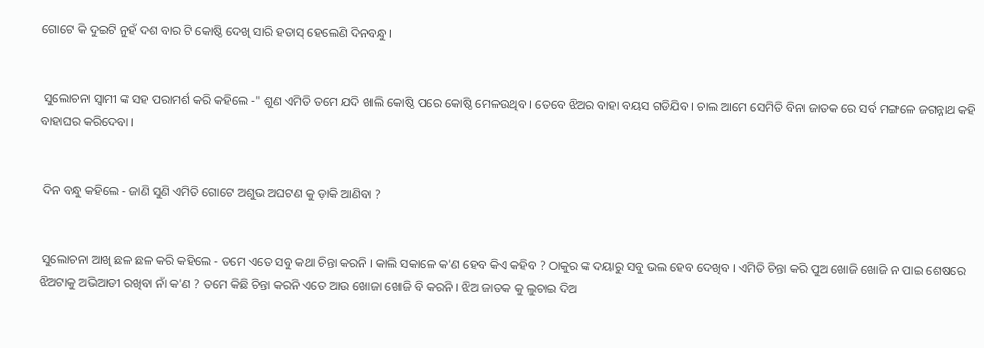ଗୋଟେ କି ଦୁଇଟି ନୁହଁ ଦଶ ବାର ଟି କୋଷ୍ଠି ଦେଖି ସାରି ହତାସ୍ ହେଲେଣି ଦିନବନ୍ଧୁ ।


 ସୁଲୋଚନା ସ୍ବାମୀ ଙ୍କ ସହ ପରାମର୍ଶ କରି କହିଲେ -" ଶୁଣ ଏମିତି ତମେ ଯଦି ଖାଲି କୋଷ୍ଠି ପରେ କୋଷ୍ଠି ମେଳଉଥିବ । ତେବେ ଝିଅର ବାହା ବୟସ ଗଡିଯିବ । ଚାଲ ଆମେ ସେମିତି ବିନା ଜାତକ ରେ ସର୍ବ ମଙ୍ଗଳେ ଜଗନ୍ନାଥ କହି ବାହାଘର କରିଦେବା ।


 ଦିନ ବନ୍ଧୁ କହିଲେ - ଜାଣି ସୁଣି ଏମିତି ଗୋଟେ ଅଶୁଭ ଅଘଟଣ କୁ ଡ଼ାକି ଆଣିବା ?


 ସୁଲୋଚନା ଆଖି ଛଳ ଛଳ କରି କହିଲେ - ତମେ ଏତେ ସବୁ କଥା ଚିନ୍ତା କରନି । କାଲି ସକାଳେ କ'ଣ ହେବ କିଏ କହିବ ? ଠାକୁର ଙ୍କ ଦୟାରୁ ସବୁ ଭଲ ହେବ ଦେଖିବ । ଏମିତି ଚିନ୍ତା କରି ପୁଅ ଖୋଜି ଖୋଜି ନ ପାଇ ଶେଷରେ ଝିଅଟାକୁ ଅଭିଆଡୀ ରଖିବା ନାଁ କ'ଣ ? ତମେ କିଛି ଚିନ୍ତା କରନି ଏତେ ଆଉ ଖୋଜା ଖୋଜି ବି କରନି । ଝିଅ ଜାତକ କୁ ଲୁଚାଇ ଦିଅ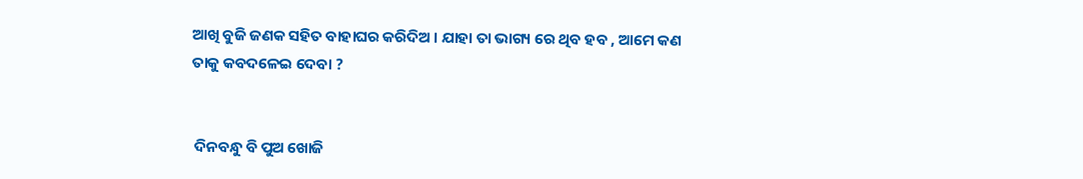ଆଖି ବୁଜି ଜଣକ ସହିତ ବାହାଘର କରିଦିଅ । ଯାହା ତା ଭାଗ୍ୟ ରେ ଥିବ ହବ , ଆମେ କଣ ତାକୁ କବଦଳେଇ ଦେବା ?


 ଦିନବନ୍ଧୁ ବି ପୁଅ ଖୋଜି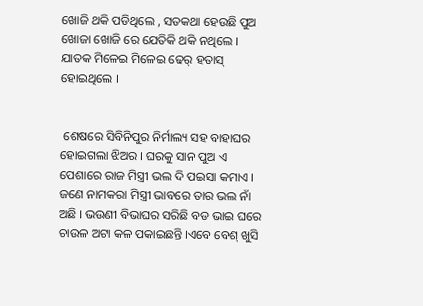ଖୋଜି ଥକି ପଡିଥିଲେ , ସତକଥା ହେଉଛି ପୁଅ ଖୋଜା ଖୋଜି ରେ ଯେତିକି ଥକି ନଥିଲେ । ଯାତକ ମିଳେଇ ମିଳେଇ ଢେର୍ ହତାସ୍ ହୋଇଥିଲେ ।


 ଶେଷରେ ସିବିନିପୁର ନିର୍ମାଲ୍ୟ ସହ ବାହାଘର ହୋଇଗଲା ଝିଅର । ଘରକୁ ସାନ ପୁଅ ଏ ପେଶାରେ ରାଜ ମିସ୍ତ୍ରୀ ଭଲ ଦି ପଇସା କମାଏ । ଜଣେ ନାମକରା ମିସ୍ତ୍ରୀ ଭାବରେ ତାର ଭଲ ନାଁ ଅଛି । ଭଉଣୀ ବିଭାଘର ସରିଛି ବଡ ଭାଇ ଘରେ ଚାଉଳ ଅଟା କଳ ପକାଇଛନ୍ତି ।ଏବେ ବେଶ୍ ଖୁସି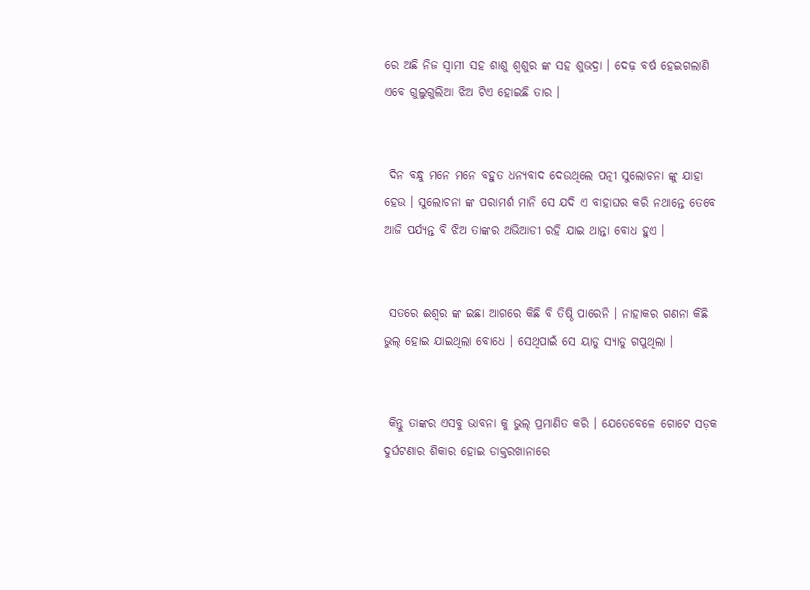ରେ ଅଛି ନିଜ ସ୍ବାମୀ ସହ ଶାଶୁ ଶ୍ୱଶୁର ଙ୍କ ସହ ଶୁଭଦ୍ରା । ଦେଢ଼ ବର୍ଷ ହେଇଗଲାଣି ଏବେ ଗୁଲୁଗୁଲିଆ ଝିଅ ଟିଏ ହୋଇଛି ତାର ।


 ଦିନ ବନ୍ଧୁ ମନେ ମନେ ବହୁତ ଧନ୍ୟବାଦ ଦେଉଥିଲେ ପତ୍ନୀ ସୁଲୋଚନା ଙ୍କୁ ଯାହା ହେଉ । ସୁଲୋଚନା ଙ୍କ ପରାମର୍ଶ ମାନି ସେ ଯଦି ଏ ବାହାଘର କରି ନଥାନ୍ତେ ତେବେ ଆଜି ପର୍ଯ୍ୟନ୍ତ ବି ଝିଅ ତାଙ୍କର ଅଭିଆଡୀ ରହି ଯାଇ ଥାନ୍ତା ବୋଧ‌ ହୁଏ ।


 ସତରେ ଈଶ୍ୱର ଙ୍କ ଇଛା ଆଗରେ କିଛି ବି ତିଷ୍ଠି ପାରେନି । ନାହାକର ଗଣନା କିଛି ଭୁଲ୍ ହୋଇ ଯାଇଥିଲା ବୋଧେ । ସେଥିପାଇଁ ସେ ୟାଡୁ ସ୍ୟାଡୁ ଗପୁଥିଲା ।


 କିନ୍ତୁ ତାଙ୍କର ଏସବୁ ଭାବନା କୁ ଭୁଲ୍ ପ୍ରମାଣିତ କରି । ଯେତେବେଳେ ଗୋଟେ ସଡ଼କ ଦୁର୍ଘଟଣାର ଶିକାର ହୋଇ ଡାକ୍ତରଖାନାରେ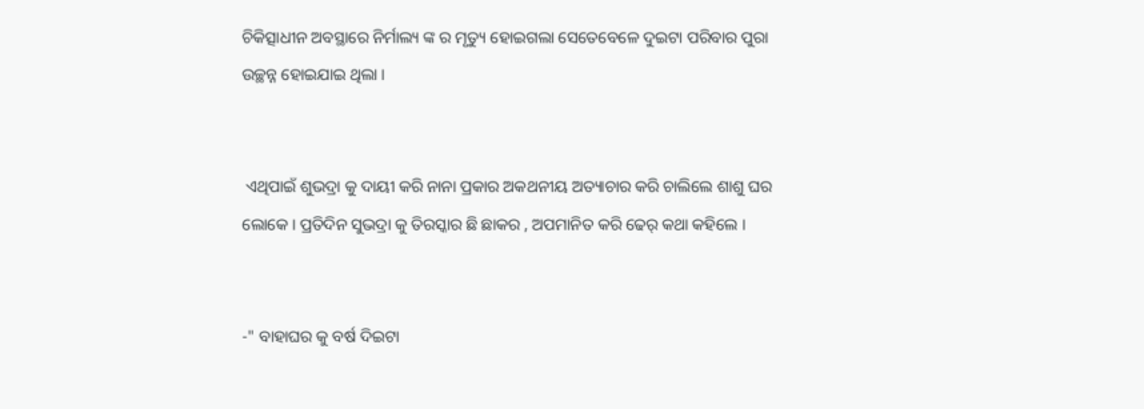ଚିକିତ୍ସାଧୀନ ଅବସ୍ଥାରେ ନିର୍ମାଲ୍ୟ ଙ୍କ ର ମୃତ୍ୟୁ ହୋଇଗଲା ସେତେବେଳେ ଦୁଇଟା ପରିବାର ପୁରା ଉଚ୍ଛନ୍ନ ହୋଇଯାଇ ଥିଲା ।


 ଏଥିପାଇଁ ଶୁଭଦ୍ରା କୁ ଦାୟୀ କରି ନାନା ପ୍ରକାର ଅକଥନୀୟ ଅତ୍ୟାଚାର କରି ଚାଲିଲେ ଶାଶୁ ଘର ଲୋକେ । ପ୍ରତିଦିନ ସୁଭଦ୍ରା କୁ ତିରସ୍କାର ଛି ଛାକର , ଅପମାନିତ କରି ଢେର୍ କଥା କହିଲେ ।


-" ବାହାଘର କୁ ବର୍ଷ ଦିଇଟା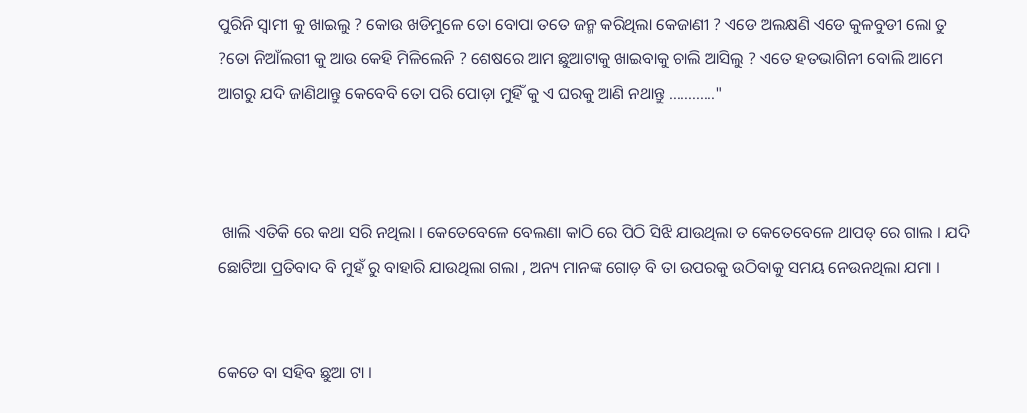ପୁରିନି ସ୍ବାମୀ କୁ ଖାଇଲୁ ? କୋଉ ଖଡିମୁଳେ ତୋ ବୋପା ତତେ ଜନ୍ମ କରିଥିଲା କେଜାଣୀ ? ଏଡେ ଅଲକ୍ଷଣି ଏଡେ କୁଳବୁଡୀ ଲୋ ତୁ ?ତୋ ନିଆଁଲଗୀ କୁ ଆଉ କେହି ମିଳିଲେନି ? ଶେଷରେ ଆମ ଛୁଆଟାକୁ ଖାଇବାକୁ ଚାଲି ଆସିଲୁ ? ଏତେ ହତଭାଗିନୀ ବୋଲି ଆମେ ଆଗରୁ ଯଦି ଜାଣିଥାନ୍ତୁ କେବେବି ତୋ ପରି ପୋଡ଼ା ମୁହିଁ କୁ ଏ ଘରକୁ ଆଣି ନଥାନ୍ତୁ ............"



 ଖାଲି ଏତିକି ରେ କଥା ସରି ନଥିଲା । କେତେବେଳେ ବେଲଣା କାଠି ରେ ପିଠି ସିଝି ଯାଉଥିଲା ତ କେତେବେଳେ ଥାପଡ୍ ରେ ଗାଲ । ଯଦି ଛୋଟିଆ ପ୍ରତିବାଦ ବି ମୁହଁ ରୁ ବାହାରି ଯାଉଥିଲା ଗଲା , ଅନ୍ୟ ମାନଙ୍କ ଗୋଡ଼ ବି ତା ଉପରକୁ ଉଠିବାକୁ ସମୟ ନେଉନଥିଲା ଯମା ।


କେତେ ବା ସହିବ ଛୁଆ ଟା ।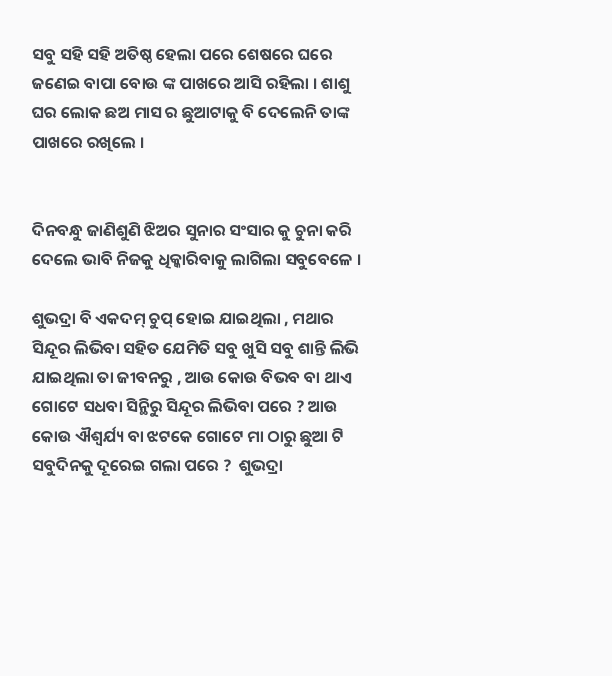ସବୁ ସହି ସହି ଅତିଷ୍ଠ ହେଲା ପରେ ଶେଷରେ ଘରେ ଜଣେଇ ବାପା ବୋଉ ଙ୍କ ପାଖରେ ଆସି ରହିଲା । ଶାଶୁ ଘର ଲୋକ ଛଅ ମାସ ର ଛୁଆଟାକୁ ବି ଦେଲେନି ତାଙ୍କ ପାଖରେ ରଖିଲେ ।


ଦିନବନ୍ଧୁ ଜାଣିଶୁଣି ଝିଅର ସୁନାର ସଂସାର କୁ ଚୁନା କରି ଦେଲେ ଭାବି ନିଜକୁ ଧିକ୍କାରିବାକୁ ଲାଗିଲା ସବୁବେଳେ ।

ଶୁଭଦ୍ରା ବି ଏକଦମ୍ ଚୁପ୍ ହୋଇ ଯାଇଥିଲା , ମଥାର ସିନ୍ଦୂର ଲିଭିବା ସହିତ ଯେମିତି ସବୁ ଖୁସି ସବୁ ଶାନ୍ତି ଲିଭି ଯାଇଥିଲା ତା ଜୀବନରୁ , ଆଉ କୋଉ ବିଭବ ବା ଥାଏ ଗୋଟେ ସଧବା ସିନ୍ଥିରୁ ସିନ୍ଦୂର ଲିଭିବା ପରେ ? ଆଉ କୋଉ ଐଶ୍ୱର୍ଯ୍ୟ ବା ଝଟକେ ଗୋଟେ ମା ଠାରୁ ଛୁଆ ଟି ସବୁଦିନକୁ ଦୂରେଇ ଗଲା ପରେ ?  ଶୁଭଦ୍ରା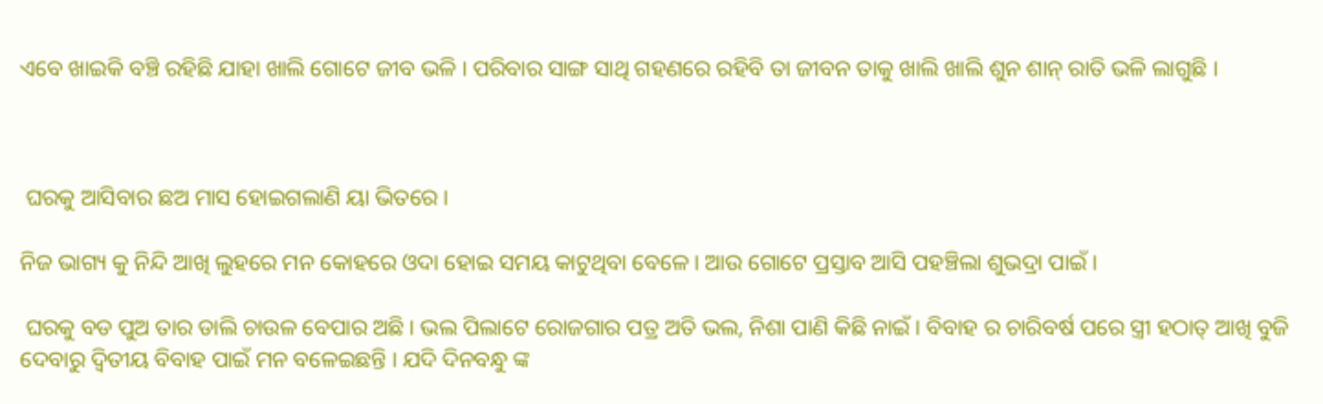ଏବେ ଖାଇକି ବଞ୍ଚି ରହିଛି ଯାହା ଖାଲି ଗୋଟେ ଜୀବ ଭଳି । ପରିବାର ସାଙ୍ଗ ସାଥି ଗହଣରେ ରହିବି ତା ଜୀବନ ତାକୁ ଖାଲି ଖାଲି ଶୁନ ଶାନ୍ ରାତି ଭଳି ଲାଗୁଛି ।



 ଘରକୁ ଆସିବାର ଛଅ ମାସ ହୋଇଗଲାଣି ୟା ଭିତରେ ।

ନିଜ ଭାଗ୍ୟ କୁ ନିନ୍ଦି ଆଖି ଲୁହରେ ମନ କୋହରେ ଓଦା ହୋଇ ସମୟ କାଟୁଥିବା ବେଳେ । ଆଉ ଗୋଟେ ପ୍ରସ୍ତାବ ଆସି ପହଞ୍ଚିଲା ଶୁଭଦ୍ରା ପାଇଁ ।

 ଘରକୁ ବଡ ପୁଅ ତାର ଡାଲି ଚାଉଳ ବେପାର ଅଛି । ଭଲ ପିଲାଟେ ରୋଜଗାର ପତ୍ର ଅତି ଭଲ, ନିଶା ପାଣି କିଛି ନାଇଁ । ବିବାହ ର ଚାରିବର୍ଷ ପରେ ସ୍ତ୍ରୀ ହଠାତ୍ ଆଖି ବୁଜି ଦେବାରୁ ଦ୍ବିତୀୟ ବିବାହ ପାଇଁ ମନ ବଳେଇଛନ୍ତି । ଯଦି ଦିନବନ୍ଧୁ ଙ୍କ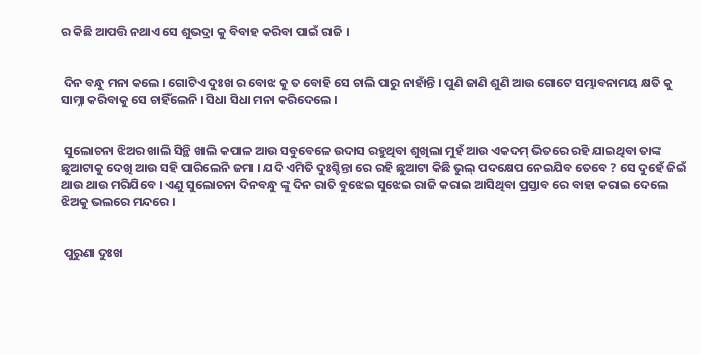ର କିଛି ଆପତ୍ତି ନଥାଏ ସେ ଶୁଭଦ୍ରା କୁ ବିବାହ କରିବା ପାଇଁ ରାଜି ।


 ଦିନ ବନ୍ଧୁ ମନା କଲେ । ଗୋଟିଏ ଦୁଃଖ ର ବୋଝ କୁ ତ ବୋହି ସେ ଚାଲି ପାରୁ ନାହାଁନ୍ତି । ପୁଣି ଜାଣି ଶୁଣି ଆଉ ଗୋଟେ ସମ୍ଭାବନାମୟ କ୍ଷତି କୁ ସାମ୍ନା କରିବାକୁ ସେ ଚାହିଁଲେନି । ସିଧା ସିଧା ମନା କରିଦେଲେ ।


 ସୁଲୋଚନା ଝିଅର ଖାଲି ସିନ୍ଥି ଖାଲି କପାଳ ଆଉ ସବୁବେଳେ ଉଦାସ ରହୁଥିବା ଶୁଖିଲା ମୁହଁ ଆଉ ଏକଦମ୍ ଭିତରେ ରହି ଯାଇଥିବା ତାଙ୍କ ଛୁଆଟାକୁ ଦେଖି ଆଉ ସହି ପାରିଲେନି ଜମା । ଯଦି ଏମିତି ଦୁଃଶ୍ଚିନ୍ତା ରେ ରହି ଛୁଆଟା କିଛି ଭୁଲ୍ ପଦକ୍ଷେପ ନେଇଯିବ ତେବେ ? ସେ ଦୁହେଁ ଜିଇଁ ଥାଉ ଥାଉ ମରିଯିବେ । ଏଣୁ ସୁଲୋଚନା ଦିନବନ୍ଧୁ ଙ୍କୁ ଦିନ ରାତି ବୁଝେଇ ସୁଝେଇ ରାଜି କରାଇ ଆସିଥିବା ପ୍ରସ୍ତାବ ରେ ବାହା କରାଇ ଦେଲେ ଝିଅକୁ ଭଲରେ ମନ୍ଦରେ ।


 ପୁରୁଣା ଦୁଃଖ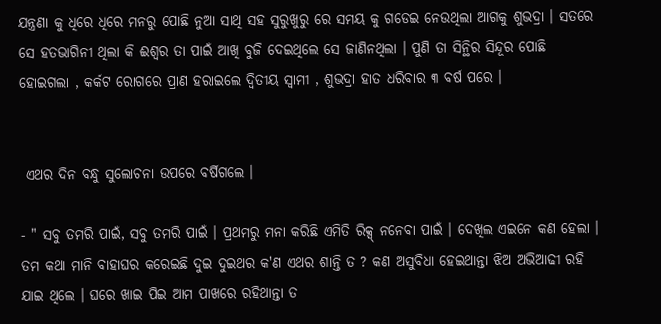ଯନ୍ତ୍ରଣା କୁ ଧିରେ ଧିରେ ମନରୁ ପୋଛି ନୁଆ ସାଥି ସହ ସୁରୁଖୁରୁ ରେ ସମୟ କୁ ଗଡେଇ ନେଉଥିଲା ଆଗକୁ ଶୁଭଦ୍ରା । ସତରେ ସେ ହତଭାଗିନୀ ଥିଲା କି ଈଶ୍ୱର ତା ପାଇଁ ଆଖି ବୁଜି ଦେଇଥିଲେ ସେ ଜାଣିନଥିଲା । ପୁଣି ତା ସିନ୍ଥିର ସିନ୍ଦୂର ପୋଛି ହୋଇଗଲା , କର୍କଟ ରୋଗରେ ପ୍ରାଣ ହରାଇଲେ ଦ୍ବିତୀୟ ସ୍ବାମୀ , ଶୁଭଦ୍ରା ହାତ ଧରିବାର ୩ ବର୍ଷ ପରେ ।


 ଏଥର ଦିନ ବନ୍ଧୁ ସୁଲୋଚନା ଉପରେ ବର୍ଷିଗଲେ ।

- " ସବୁ ତମରି ପାଇଁ, ସବୁ ତମରି ପାଇଁ । ପ୍ରଥମରୁ ମନା କରିଛି ଏମିତି ରିକ୍ସ୍ ନନେବା ପାଇଁ । ଦେଖିଲ ଏଇନେ କଣ ହେଲା । ତମ କଥା ମାନି ବାହାଘର କରେଇଛି ଦୁଇ ଦୁଇଥର କ'ଣ ଏଥର ଶାନ୍ତି ତ ? କଣ ଅସୁବିଧା ହେଇଥାନ୍ତା ଝିଅ ଅଭିଆଢୀ ରହି ଯାଇ ଥିଲେ । ଘରେ ଖାଇ ପିଇ ଆମ ପାଖରେ ରହିଥାନ୍ତା ତ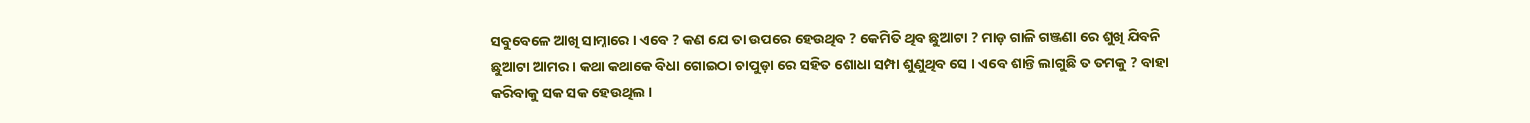ସବୁବେଳେ ଆଖି ସାମ୍ନାରେ । ଏବେ ? କଣ ଯେ ତା ଉପରେ ହେଉଥିବ ? କେମିତି ଥିବ ଛୁଆଟା ? ମାଡ଼ ଗାଳି ଗଞ୍ଜଣା ରେ ଶୁଖି ଯିବନି ଛୁଆଟା ଆମର । କଥା କଥାକେ ବିଧା ଗୋଇଠା ଚାପୁଡ଼ା ରେ ସହିତ ଶୋଧା ସମ୍ପା ଶୁଣୁଥିବ ସେ । ଏବେ ଶାନ୍ତି ଲାଗୁଛି ତ ତମକୁ ? ବାହା କରିବାକୁ ସକ ସକ ହେଉଥିଲ ।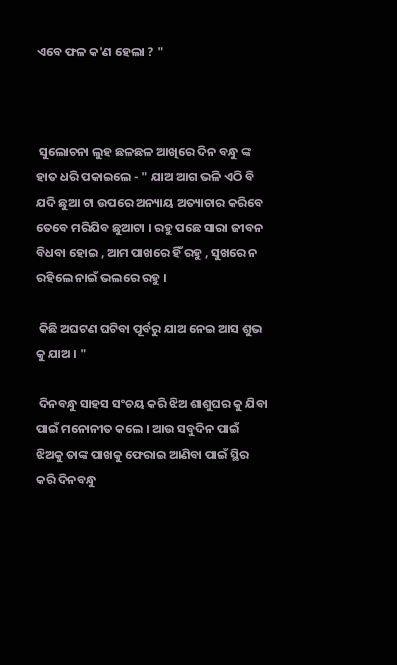ଏବେ ଫଳ କ'ଣ ହେଲା ? "



 ସୁଲୋଚନା ଲୁହ ଛଳଛଳ ଆଖିରେ ଦିନ ବନ୍ଧୁ ଙ୍କ ହାତ ଧରି ପକାଇଲେ - " ଯାଅ ଆଗ ଭଳି ଏଠି ବି ଯଦି ଛୁଆ ଟା ଉପରେ ଅନ୍ୟାୟ ଅତ୍ୟାଚାର କରିବେ ତେବେ ମରିଯିବ ଛୁଆଟା । ରହୁ ପଛେ ସାରା ଜୀବନ ବିଧବା ହୋଇ , ଆମ ପାଖରେ ହିଁ ରହୁ , ସୁଖରେ ନ ରହିଲେ ନାଇଁ ଭଲରେ ରହୁ ।

 କିଛି ଅଘଟଣ ଘଟିବା ପୂର୍ବରୁ ଯାଅ ନେଇ ଆସ ଶୁଭ କୁ ଯାଅ । "

 ଦିନବନ୍ଧୁ ସାହସ ସଂଚୟ କରି ଝିଅ ଶାଶୁଘର କୁ ଯିବା ପାଇଁ ମନୋନୀତ କଲେ । ଆଉ ସବୁଦିନ ପାଇଁ ଝିଅକୁ ତାଙ୍କ ପାଖକୁ ଫେରାଇ ଆଣିବା ପାଇଁ ସ୍ଥିର କରି ଦିନବନ୍ଧୁ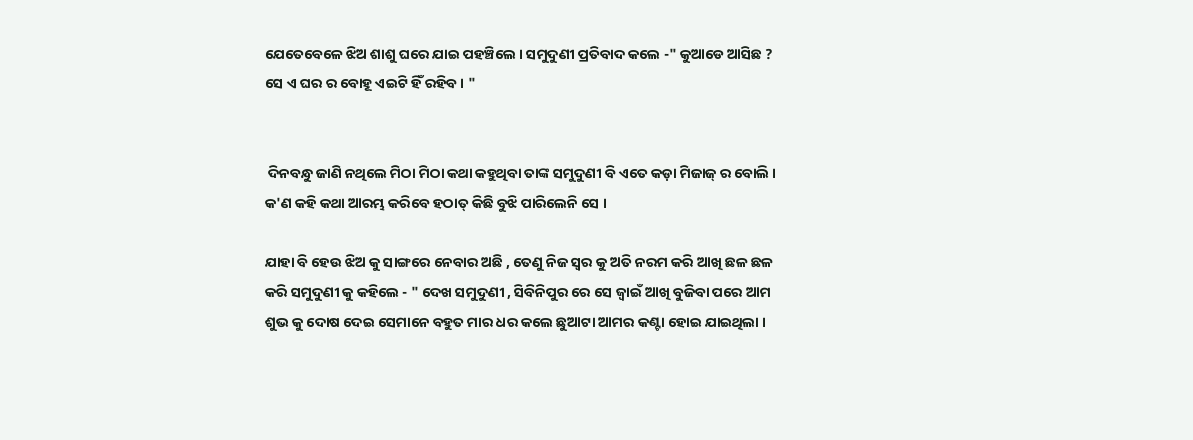ଯେତେବେଳେ ଝିଅ ଶାଶୁ ଘରେ ଯାଇ ପହଞ୍ଚିଲେ । ସମୁଦୁଣୀ ପ୍ରତିବାଦ କଲେ -" କୁଆଡେ ଆସିଛ ? ସେ ଏ ଘର ର ବୋହୂ ଏଇଟି ହିଁ ରହିବ । "


 ଦିନବନ୍ଧୁ ଜାଣି ନଥିଲେ ମିଠା ମିଠା କଥା କହୁଥିବା ତାଙ୍କ ସମୁଦୁଣୀ ବି ଏତେ କଡ଼ା ମିଜାଜ୍ ର ବୋଲି । କ'ଣ ‌କହି କଥା ଆରମ୍ଭ କରିବେ ହଠାତ୍ କିଛି ବୁଝି ପାରିଲେନି ସେ ।

ଯାହା ବି ହେଉ ଝିଅ କୁ ସାଙ୍ଗରେ ନେବାର ଅଛି , ତେଣୁ ନିଜ ସ୍ବର କୁ ଅତି ନରମ କରି ଆଖି ଛଳ ଛଳ କରି ସମୁଦୁଣୀ କୁ କହିଲେ - " ଦେଖ ସମୁଦୁଣୀ , ସିବିନିପୁର ରେ ସେ ଜ୍ବାଇଁ ଆଖି ବୁଜିବା ପରେ ଆମ ଶୁଭ କୁ ଦୋଷ ଦେଇ ସେମାନେ ବହୁତ ମାର ଧର କଲେ ଛୁଆଟା ଆମର କଣ୍ଟା ହୋଇ ଯାଇଥିଲା ।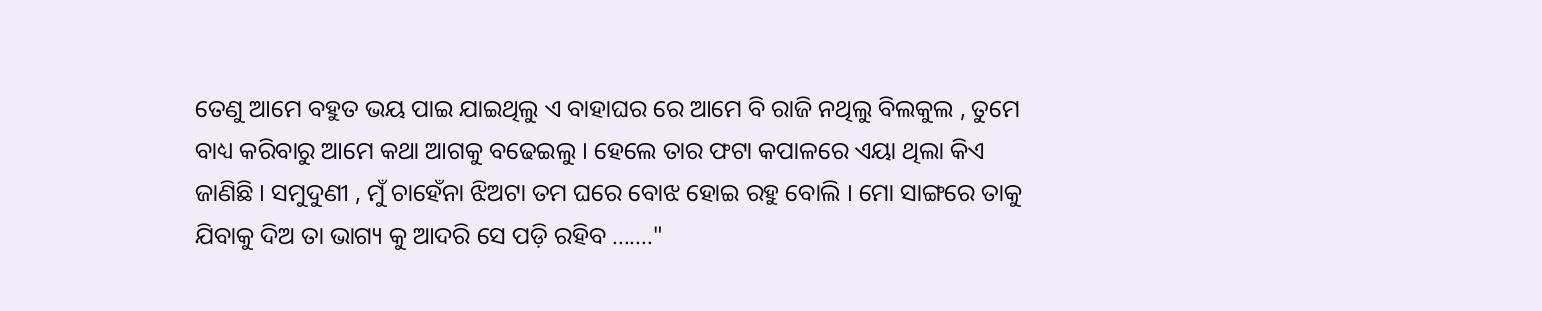ତେଣୁ ଆମେ ବହୁତ ଭୟ ପାଇ ଯାଇଥିଲୁ ଏ ବାହାଘର ରେ ଆମେ ବି ରାଜି ନଥିଲୁ ବିଲକୁଲ , ତୁମେ ବାଧ୍ୟ କରିବାରୁ ଆମେ କଥା ଆଗକୁ ବଢେଇଲୁ । ହେଲେ ତାର ଫଟା କପାଳରେ ଏୟା ଥିଲା କିଏ ଜାଣିଛି । ସମୁଦୁଣୀ , ମୁଁ ଚାହେଁନା ଝିଅଟା ତମ ଘରେ ବୋଝ ହୋଇ ରହୁ ବୋଲି । ମୋ ସାଙ୍ଗରେ ତାକୁ ଯିବାକୁ ଦିଅ ତା ଭାଗ୍ୟ କୁ ଆଦରି ସେ ପଡ଼ି ରହିବ ......."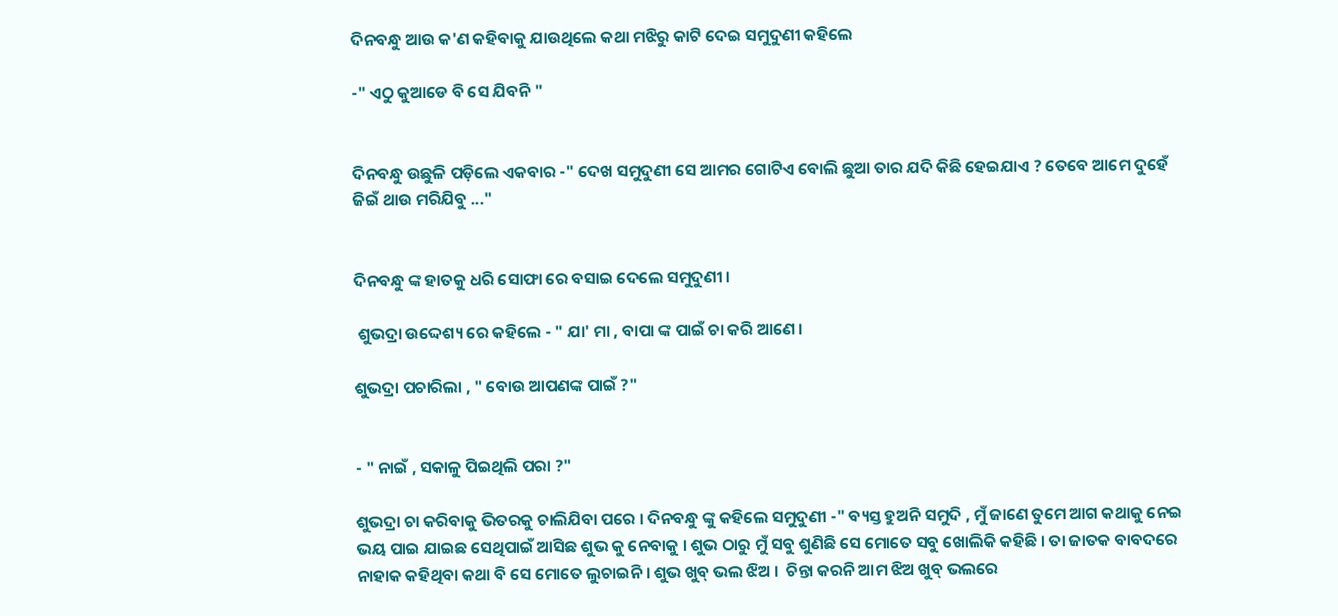ଦିନବନ୍ଧୁ ଆଉ କ'ଣ କହିବାକୁ ଯାଉଥିଲେ କଥା ମଝିରୁ କାଟି ଦେଇ ସମୁଦୁଣୀ କହିଲେ

-" ଏଠୁ କୁଆଡେ ବି ସେ ଯିବନି "


ଦିନବନ୍ଧୁ ଉଛୁଳି ପଡ଼ିଲେ ଏକବାର -" ଦେଖ ସମୁଦୁଣୀ ସେ ଆମର ଗୋଟିଏ ବୋଲି ଛୁଆ ତାର ଯଦି କିଛି ହେଇଯାଏ ? ତେବେ ଆମେ ଦୁହେଁ ଜିଇଁ ଥାଉ ମରିଯିବୁ ..."


ଦିନବନ୍ଧୁ ଙ୍କ ହାତକୁ ଧରି ସୋଫା ରେ ବସାଇ ଦେଲେ ସମୁଦୁଣୀ ।

 ଶୁଭଦ୍ରା ଉଦ୍ଦେଶ୍ୟ ରେ କହିଲେ - " ଯା' ମା , ବାପା ଙ୍କ ପାଇଁ ଚା କରି ଆଣେ ।

ଶୁଭଦ୍ରା ପଚାରିଲା , " ବୋଉ ଆପଣଙ୍କ ପାଇଁ ?"


- " ନାଇଁ , ସକାଳୁ ପିଇଥିଲି ପରା ?"

ଶୁଭଦ୍ରା ଚା କରିବାକୁ ଭିତରକୁ ଚାଲିଯିବା ପରେ । ଦିନବନ୍ଧୁ ଙ୍କୁ କହିଲେ ସମୁଦୁଣୀ -" ବ୍ୟସ୍ତ ହୁଅନି ସମୁଦି , ମୁଁ ଜାଣେ ତୁମେ ଆଗ କଥାକୁ ନେଇ ଭୟ ପାଇ ଯାଇଛ ସେଥିପାଇଁ ଆସିଛ ଶୁଭ କୁ ନେବାକୁ । ଶୁଭ ଠାରୁ ମୁଁ ସବୁ ଶୁଣିଛି ସେ ମୋତେ ସବୁ ଖୋଲିକି କହିଛି । ତା ଜାତକ ବାବଦରେ ନାହାକ କହିଥିବା କଥା ବି ସେ ମୋତେ ଲୁଚାଇନି । ଶୁଭ ଖୁବ୍ ଭଲ ଝିଅ ।  ଚିନ୍ତା କରନି ଆମ ଝିଅ ଖୁବ୍ ଭଲରେ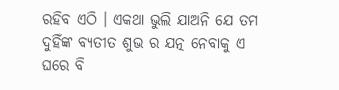ରହିବ ଏଠି । ଏକଥା ଭୁଲି ଯାଅନି ଯେ ତମ ଦୁହିଁଙ୍କ ବ୍ୟତୀତ ଶୁଭ ର ଯତ୍ନ‌ ନେବାକୁ ଏ ଘରେ ବି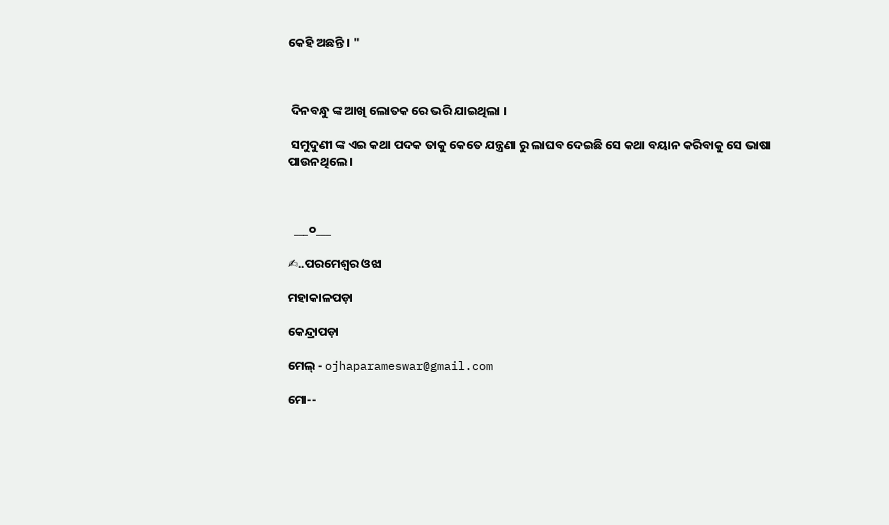କେହି ଅଛନ୍ତି । "



 ଦିନବନ୍ଧୁ ଙ୍କ ଆଖି ଲୋତକ ରେ ଭରି ଯାଇଥିଲା ।

 ସମୁଦୁଣୀ ଙ୍କ ଏଇ କଥା ପଦକ ତାକୁ କେତେ ଯନ୍ତ୍ରଣା ରୁ ଲାଘବ ଦେଇଛି ସେ କଥା ବୟାନ କରିବାକୁ ସେ ଭାଷା ପାଉନଥିଲେ ।



  ___୦___

✍..ପରମେଶ୍ବର ଓଝା

ମହାକାଳପଡ଼ା

କେନ୍ଦ୍ରାପଡ଼ା

ମେଲ୍ - ojhaparameswar@gmail.com

ମୋ--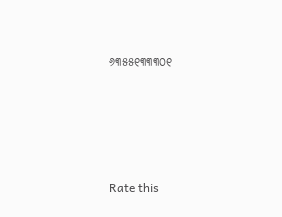୬୩୫୫୧୩୩୩୦୧






Rate this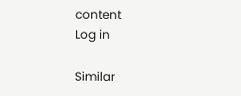content
Log in

Similar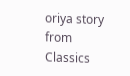oriya story from Classics